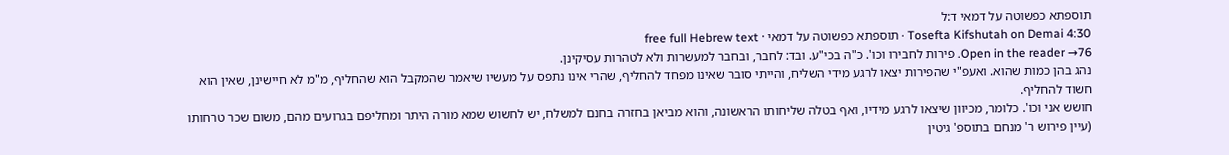תוספתא כפשוטה על דמאי ד:ל
Tosefta Kifshutah on Demai 4:30 · תוספתא כפשוטה על דמאי · free full Hebrew text
Open in the reader →76. פירות לחבירו וכו'. כ"ה בכי"ע. ובד: לחבר, ובחבר למעשרות ולא לטהרות עסיקינן.
נהג בהן כמות שהוא. ואעפ"י שהפירות יצאו לרגע מידי השליח, והייתי סובר שאינו מפחד להחליף, שהרי אינו נתפס על מעשיו שיאמר שהמקבל הוא שהחליף, מ"מ לא חיישינן, שאין הוא חשוד להחליף.
חושש אני וכו'. כלומר, מכיוון שיצאו לרגע מידיו, ואף בטלה שליחותו הראשונה, והוא מביאן בחזרה בחנם למשלח, יש לחשוש שמא מורה היתר ומחליפם בגרועים מהם, משום שכר טרחותו (עיין פירוש ר' מנחם בתוספ' גיטין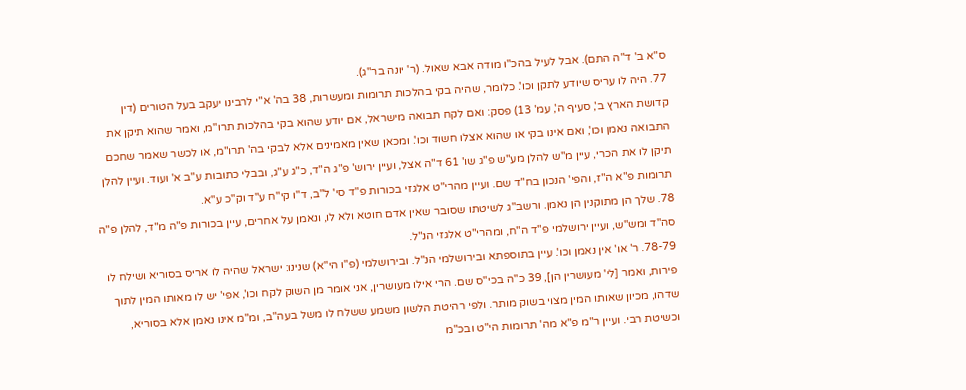ס"א ב' ד"ה התם). אבל לעיל בהכ"ו מודה אבא שאול. (ר' יונה בר"ג).
77. היה לו עריס שיודע לתקן וכו'. כלומר, שהיה בקי בהלכות תרומות ומעשרות, 38 בה' א"י לרבינו יעקב בעל הטורים (דין קדושת הארץ ב', סעיף ה', עמ' 13) פסק: ואם לקח תבואה מישראל, אם יודע שהוא בקי בהלכות תרו"מ, ואמר שהוא תיקן את התבואה נאמן וכו', ואם אינו בקי או שהוא אצלו חשוד וכו'. ומכאן שאין מאמינים אלא לבקי בה' תרו"מ, או לכשר שאמר שחכם תיקן לו את הכרי, עיין מ"ש להלן מע"ש פ"ג שו' 61 ד"ה אצל, ועיין ירוש' פ"ג ה"ד, כ"ג ע"ג, ובבלי כתובות ע"ב א' ועוד. ועיין להלן תרומות פ"א ה"ז, והפי' הנכון בח"ד שם. ועיין מהרי"ט אלגזי בכורות פ"ד סי' ל"ב, ד"ו קי"ח ע"ד וק"כ ע"א.
78. שלך הן מתוקנין הן נאמן. ורשב"ג לשיטתו שסובר שאין אדם חוטא ולא לו, ונאמן על אחרים, עיין בכורות פ"ה מ"ד, להלן פ"ה סה"ד ומש"ש, ועיין ירושלמי פ"ד ה"ח, ומהרי"ט אלגזי הנ"ל.
78-79. ר' או' אין נאמן וכו'. עיין בתוספתא ובירושלמי הנ"ל. ובירושלמי (פ"ו הי"א) שנינו: ישראל שהיה לו אריס בסוריא ושילח לו פירות, ואמר [לי' מעושרין הן], 39 כ"ה בכי"ס שם. הרי אילו מעושרין, אני אומר מן השוק לקח וכו', אפי' יש לו מאותו המין לתוך שדהו, מכיון שאותו המין מצוי בשוק מותר. ולפי רהיטת הלשון משמע ששלח לו משל בעה"ב, ומ"מ אינו נאמן אלא בסוריא, וכשיטת רבי. ועיין ר"מ פ"א מה' תרומות הי"ט ובכ"מ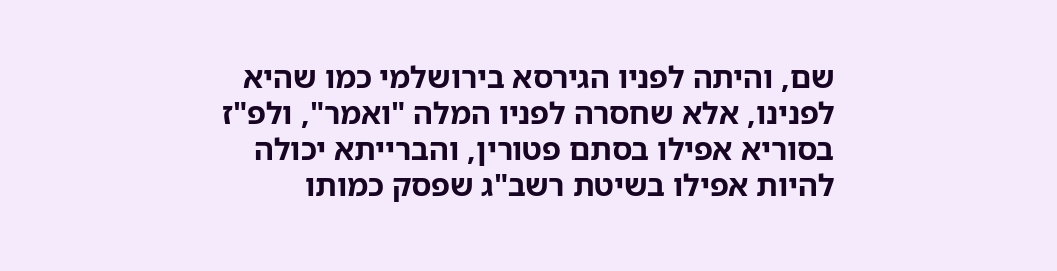שם, והיתה לפניו הגירסא בירושלמי כמו שהיא לפנינו, אלא שחסרה לפניו המלה "ואמר", ולפ"ז בסוריא אפילו בסתם פטורין, והברייתא יכולה להיות אפילו בשיטת רשב"ג שפסק כמותו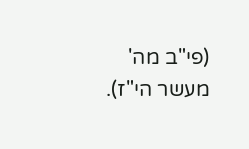(פי"ב מה' מעשר הי"ז).